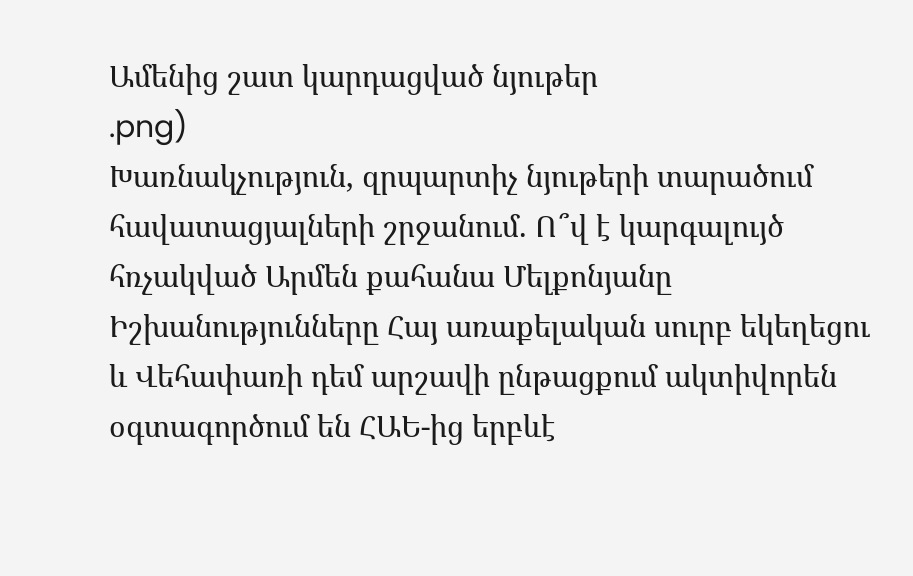Ամենից շատ կարդացված նյութեր
.png)
Խառնակչություն, զրպարտիչ նյութերի տարածում հավատացյալների շրջանում. Ո՞վ է կարգալույծ հռչակված Արմեն քահանա Մելքոնյանը
Իշխանությունները Հայ առաքելական սուրբ եկեղեցու և Վեհափառի դեմ արշավի ընթացքում ակտիվորեն օգտագործում են ՀԱԵ-ից երբևէ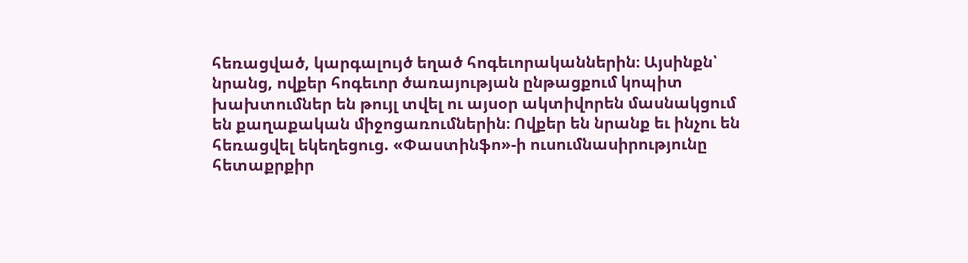հեռացված, կարգալույծ եղած հոգեւորականներին։ Այսինքն՝ նրանց, ովքեր հոգեւոր ծառայության ընթացքում կոպիտ խախտումներ են թույլ տվել ու այսօր ակտիվորեն մասնակցում են քաղաքական միջոցառումներին։ Ովքեր են նրանք եւ ինչու են հեռացվել եկեղեցուց. «Փաստինֆո»-ի ուսումնասիրությունը հետաքրքիր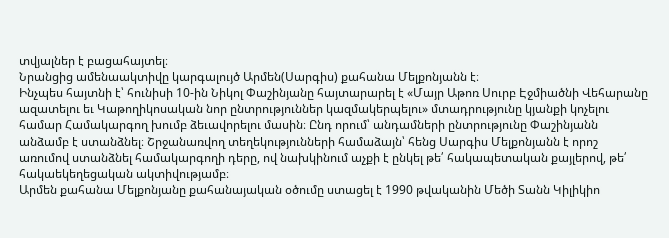տվյալներ է բացահայտել։
Նրանցից ամենաակտիվը կարգալույծ Արմեն(Սարգիս) քահանա Մելքոնյանն է։
Ինչպես հայտնի է՝ հունիսի 10-ին Նիկոլ Փաշինյանը հայտարարել է «Մայր Աթոռ Սուրբ Էջմիածնի Վեհարանը ազատելու եւ Կաթողիկոսական նոր ընտրություններ կազմակերպելու» մտադրությունը կյանքի կոչելու համար Համակարգող խումբ ձեւավորելու մասին։ Ընդ որում՝ անդամների ընտրությունը Փաշինյանն անձամբ է ստանձնել։ Շրջանառվող տեղեկությունների համաձայն՝ հենց Սարգիս Մելքոնյանն է որոշ առումով ստանձնել համակարգողի դերը, ով նախկինում աչքի է ընկել թե՛ հակապետական քայլերով, թե՛ հակաեկեղեցական ակտիվությամբ։
Արմեն քահանա Մելքոնյանը քահանայական օծումը ստացել է 1990 թվականին Մեծի Տանն Կիլիկիո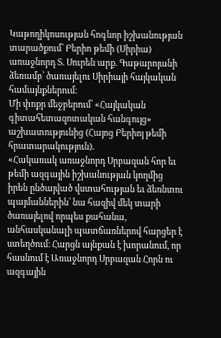Կաթողիկոսության հոգևոր իշխանության տարածքում՝ Բերիո թեմի (Սիրիա) առաջնորդ Տ. Սուրեն արք. Գաթարոյանի ձեռամբ՝ ծառայելու Սիրիայի հայկական համայնքներում։
Մի փոքր մեջբերում՝ «Հայկական գիտահետազոտական հանգույց» աշխատությունից (Հայոց Բերիոյ թեմի հրատարակություն).
«Հակառակ առաջնորդ Սրբազան հոր եւ թեմի ազգային իշխանության կողմից իրեն ընծայված վստահության եւ ձեռնտու պայմաններին՝ նա հազիվ մեկ տարի ծառայելով որպես քահանա, անհասկանալի պատճառներով հարցեր է ստեղծում։ Հարցն այնքան է խորանում, որ հասնում է Առաջնորդ Սրբազան Հորն ու ազգային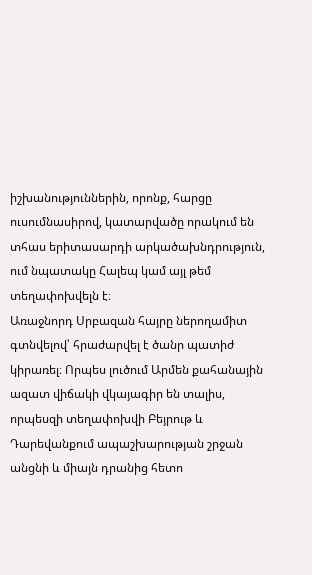իշխանություններին, որոնք, հարցը ուսումնասիրով, կատարվածը որակում են տհաս երիտասարդի արկածախնդրություն, ում նպատակը Հալեպ կամ այլ թեմ տեղափոխվելն է։
Առաջնորդ Սրբազան հայրը ներողամիտ գտնվելով՝ հրաժարվել է ծանր պատիժ կիրառել։ Որպես լուծում Արմեն քահանային ազատ վիճակի վկայագիր են տալիս, որպեսզի տեղափոխվի Բեյրութ և Դարեվանքում ապաշխարության շրջան անցնի և միայն դրանից հետո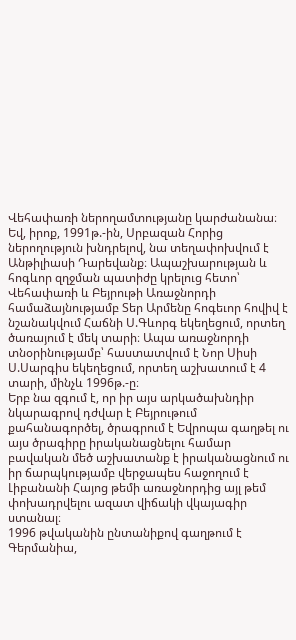Վեհափառի ներողամտությանը կարժանանա։ Եվ, իրոք, 1991թ.-ին, Սրբազան Հորից ներողություն խնդրելով, նա տեղափոխվում է Անթիլիասի Դարեվանք։ Ապաշխարության և հոգևոր զղջման պատիժը կրելուց հետո՝ Վեհափառի և Բեյրութի Առաջնորդի համաձայնությամբ Տեր Արմենը հոգեւոր հովիվ է նշանակվում Հաճնի Ս.Գևորգ եկեղեցում, որտեղ ծառայում է մեկ տարի։ Ապա առաջնորդի տնօրինությամբ՝ հաստատվում է Նոր Սիսի Ս.Սարգիս եկեղեցում, որտեղ աշխատում է 4 տարի, մինչև 1996թ.-ը։
Երբ նա զգում է, որ իր այս արկածախնդիր նկարագրով դժվար է Բեյրութում քահանագործել, ծրագրում է Եվրոպա գաղթել ու այս ծրագիրը իրականացնելու համար բավական մեծ աշխատանք է իրականացնում ու իր ճարպկությամբ վերջապես հաջողում է Լիբանանի Հայոց թեմի առաջնորդից այլ թեմ փոխադրվելու ազատ վիճակի վկայագիր ստանալ։
1996 թվականին ընտանիքով գաղթում է Գերմանիա,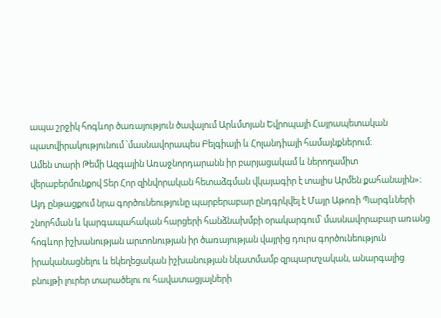ապա շրջիկ հոգևոր ծառայություն ծավալում Արևմտյան Եվրոպայի Հայրապետական պատվիրակությունում ՝մասնավորապես Բելգիայի և Հոլանդիայի համայնքներում։
Ամեն տարի Թեմի Ազգային Առաջնորդարանն իր բարյացակամ և ներողամիտ վերաբերմունքով Տեր Հոր զինվորական հետաձգման վկայագիր է տալիս Արմեն քահանային»։ Այդ ընթացքում նրա գործունեությունը պարբերաբար ընդգրկվել է Մայր Աթոռի Պարգևների շնորհման և կարգապահական հարցերի հանձնախմբի օրակարգում՝ մասնավորաբար առանց հոգևոր իշխանության արտոնության իր ծառայության վայրից դուրս գործունեություն իրականացնելու և եկեղեցական իշխանության նկատմամբ զրպարտչական, անարգալից բնույթի լուրեր տարածելու ու հավատացյալների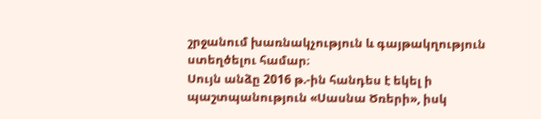շրջանում խառնակչություն և գայթակղություն ստեղծելու համար։
Սույն անձը 2016 թ.-ին հանդես է եկել ի պաշտպանություն «Սասնա Ծռերի», իսկ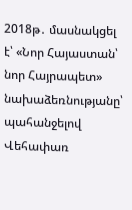2018թ․ մասնակցել է՝ «Նոր Հայաստան՝ նոր Հայրապետ» նախաձեռնությանը՝ պահանջելով Վեհափառ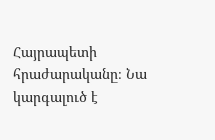Հայրապետի հրաժարականը։ Նա կարգալուծ է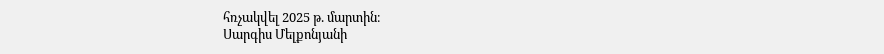հռչակվել 2025 թ. մարտին։
Սարգիս Մելքոնյանի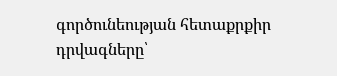գործունեության հետաքրքիր դրվագները՝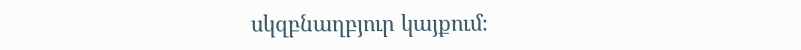սկզբնաղբյուր կայքում։